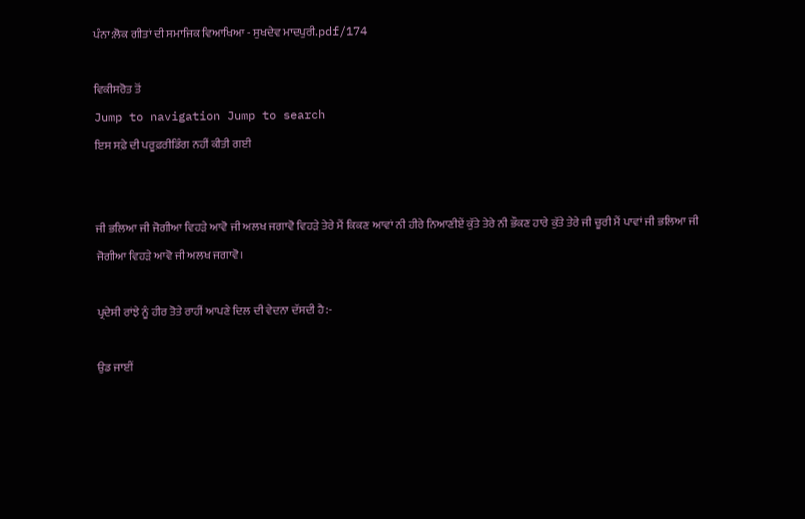ਪੰਨਾ:ਲੋਕ ਗੀਤਾਂ ਦੀ ਸਮਾਜਿਕ ਵਿਆਖਿਆ - ਸੁਖਦੇਵ ਮਾਦਪੁਰੀ.pdf/174

ਵਿਕੀਸਰੋਤ ਤੋਂ
Jump to navigation Jump to search
ਇਸ ਸਫ਼ੇ ਦੀ ਪਰੂਫ਼ਰੀਡਿੰਗ ਨਹੀਂ ਕੀਤੀ ਗਈ


ਜੀ ਭਲਿਆ ਜੀ ਜੋਗੀਆ ਵਿਹੜੇ ਆਵੋ ਜੀ ਅਲਖ ਜਗਾਵੋ ਵਿਹੜੇ ਤੇਰੇ ਮੈਂ ਕਿਕਣ ਆਵਾਂ ਨੀ ਹੀਰੇ ਨਿਆਣੀਏਂ ਕੁੱਤੇ ਤੇਰੇ ਨੀ ਭੌਕਣ ਹਾਰੇ ਕੁੱਤੇ ਤੇਰੇ ਜੀ ਚੂਰੀ ਮੈਂ ਪਾਵਾਂ ਜੀ ਭਲਿਆ ਜੀ ਜੋਗੀਆ ਵਿਹੜੇ ਆਵੋ ਜੀ ਅਲਖ ਜਗਾਵੋ।

ਪ੍ਰਦੇਸੀ ਰਾਂਝੇ ਨੂੰ ਹੀਰ ਤੋਤੇ ਰਾਹੀਂ ਆਪਣੇ ਦਿਲ ਦੀ ਵੇਦਨਾ ਦੱਸਦੀ ਹੈ:-

ਉਡ ਜਾਈਂ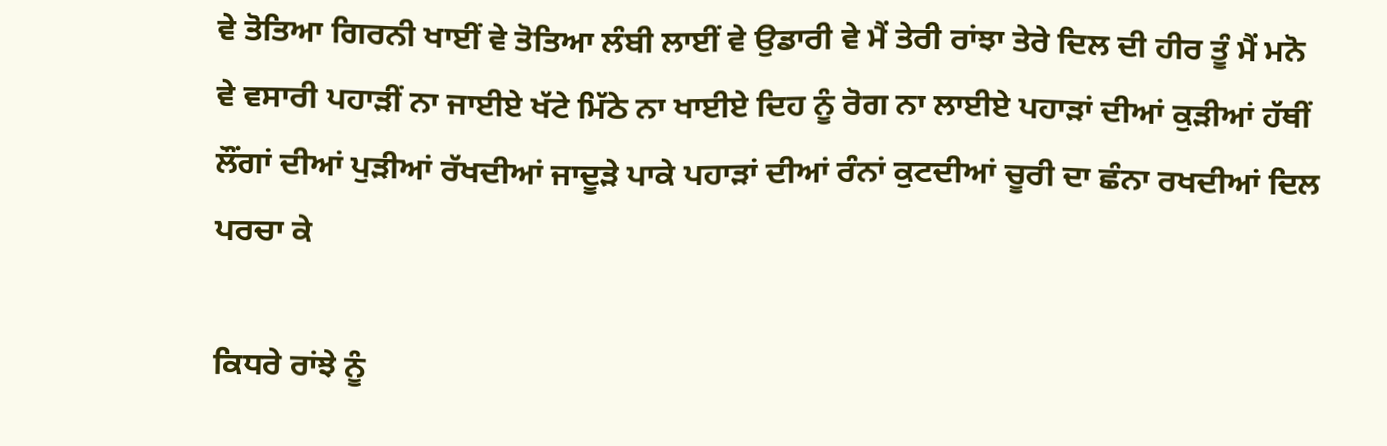ਵੇ ਤੋਤਿਆ ਗਿਰਨੀ ਖਾਈਂ ਵੇ ਤੋਤਿਆ ਲੰਬੀ ਲਾਈਂ ਵੇ ਉਡਾਰੀ ਵੇ ਮੈਂ ਤੇਰੀ ਰਾਂਝਾ ਤੇਰੇ ਦਿਲ ਦੀ ਹੀਰ ਤੂੰ ਮੈਂ ਮਨੋ ਵੇ ਵਸਾਰੀ ਪਹਾੜੀਂ ਨਾ ਜਾਈਏ ਖੱਟੇ ਮਿੱਠੇ ਨਾ ਖਾਈਏ ਦਿਹ ਨੂੰ ਰੋਗ ਨਾ ਲਾਈਏ ਪਹਾੜਾਂ ਦੀਆਂ ਕੁੜੀਆਂ ਹੱਥੀਂ ਲੌਂਗਾਂ ਦੀਆਂ ਪੁੜੀਆਂ ਰੱਖਦੀਆਂ ਜਾਦੂੜੇ ਪਾਕੇ ਪਹਾੜਾਂ ਦੀਆਂ ਰੰਨਾਂ ਕੁਟਦੀਆਂ ਚੂਰੀ ਦਾ ਛੰਨਾ ਰਖਦੀਆਂ ਦਿਲ ਪਰਚਾ ਕੇ

ਕਿਧਰੇ ਰਾਂਝੇ ਨੂੰ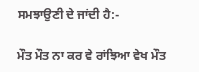ਸਮਝਾਉਣੀ ਦੇ ਜਾਂਦੀ ਹੈ:-

ਮੌਤ ਮੌਤ ਨਾ ਕਰ ਵੇ ਰਾਂਝਿਆ ਵੇਖ ਮੌਤ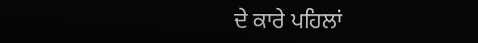ਦੇ ਕਾਰੇ ਪਹਿਲਾਂ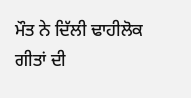ਮੌਤ ਨੇ ਦਿੱਲੀ ਢਾਹੀਲੋਕ ਗੀਤਾਂ ਦੀ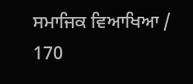ਸਮਾਜਿਕ ਵਿਆਖਿਆ / 170